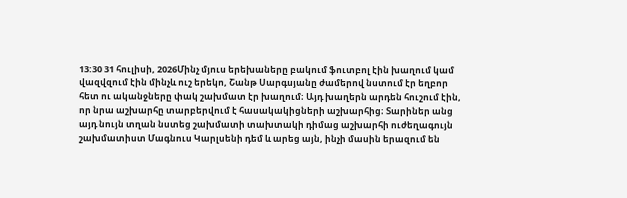13:30 31 հուլիսի, 2026Մինչ մյուս երեխաները բակում ֆուտբոլ էին խաղում կամ վազվզում էին մինչև ուշ երեկո, Շանթ Սարգսյանը ժամերով նստում էր եղբոր հետ ու ականջները փակ շախմատ էր խաղում։ Այդ խաղերն արդեն հուշում էին, որ նրա աշխարհը տարբերվում է հասակակիցների աշխարհից։ Տարիներ անց այդ նույն տղան նստեց շախմատի տախտակի դիմաց աշխարհի ուժեղագույն շախմատիստ Մագնուս Կարլսենի դեմ և արեց այն, ինչի մասին երազում են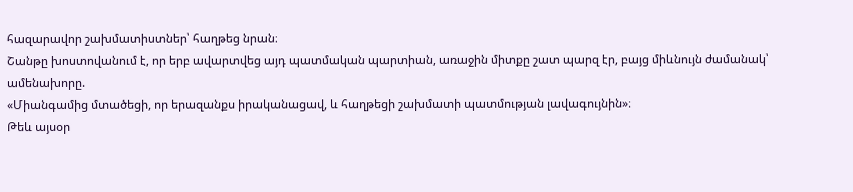հազարավոր շախմատիստներ՝ հաղթեց նրան։
Շանթը խոստովանում է, որ երբ ավարտվեց այդ պատմական պարտիան, առաջին միտքը շատ պարզ էր, բայց միևնույն ժամանակ՝ ամենախորը.
«Միանգամից մտածեցի, որ երազանքս իրականացավ, և հաղթեցի շախմատի պատմության լավագույնին»։
Թեև այսօր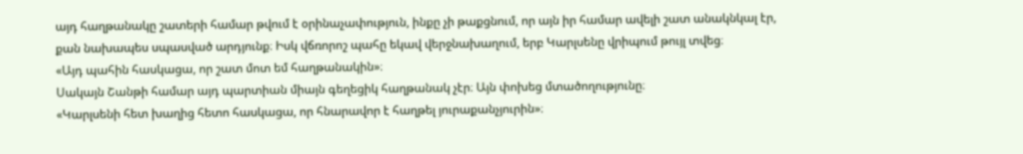այդ հաղթանակը շատերի համար թվում է օրինաչափություն, ինքը չի թաքցնում, որ այն իր համար ավելի շատ անակնկալ էր, քան նախապես սպասված արդյունք։ Իսկ վճռորոշ պահը եկավ վերջնախաղում, երբ Կարլսենը վրիպում թույլ տվեց։
«Այդ պահին հասկացա, որ շատ մոտ եմ հաղթանակին»։
Սակայն Շանթի համար այդ պարտիան միայն գեղեցիկ հաղթանակ չէր։ Այն փոխեց մտածողությունը։
«Կարլսենի հետ խաղից հետո հասկացա, որ հնարավոր է հաղթել յուրաքանչյուրին»։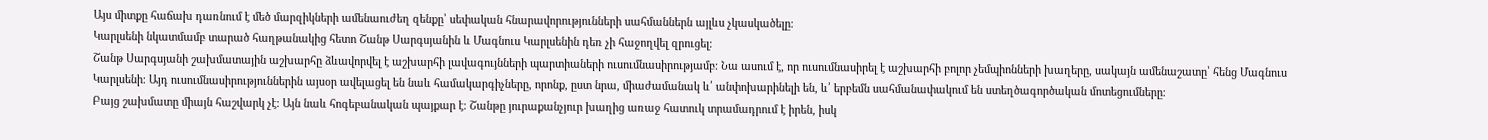Այս միտքը հաճախ դառնում է մեծ մարզիկների ամենաուժեղ զենքը՝ սեփական հնարավորությունների սահմաններն այլևս չկասկածելը։
Կարլսենի նկատմամբ տարած հաղթանակից հետո Շանթ Սարգսյանին և Մագնուս Կարլսենին դեռ չի հաջողվել զրուցել։
Շանթ Սարգսյանի շախմատային աշխարհը ձևավորվել է աշխարհի լավագույնների պարտիաների ուսումնասիրությամբ։ Նա ասում է, որ ուսումնասիրել է աշխարհի բոլոր չեմպիոնների խաղերը, սակայն ամենաշատը՝ հենց Մագնուս Կարլսենի։ Այդ ուսումնասիրություններին այսօր ավելացել են նաև համակարգիչները, որոնք, ըստ նրա, միաժամանակ և՛ անփոխարինելի են, և՛ երբեմն սահմանափակում են ստեղծագործական մոտեցումները։
Բայց շախմատը միայն հաշվարկ չէ։ Այն նաև հոգեբանական պայքար է։ Շանթը յուրաքանչյուր խաղից առաջ հատուկ տրամադրում է իրեն, իսկ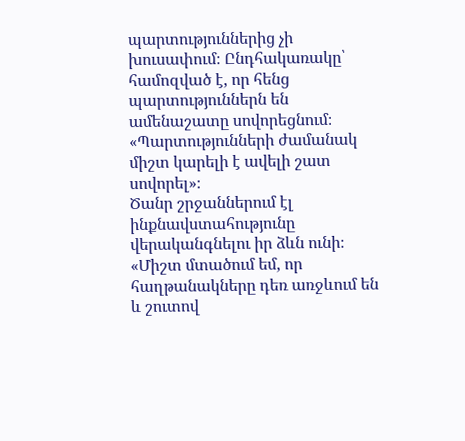պարտություններից չի խուսափում։ Ընդհակառակը՝ համոզված է, որ հենց պարտություններն են ամենաշատը սովորեցնում։
«Պարտությունների ժամանակ միշտ կարելի է ավելի շատ սովորել»։
Ծանր շրջաններում էլ ինքնավստահությունը վերականգնելու իր ձևն ունի։
«Միշտ մտածում եմ, որ հաղթանակները դեռ առջևում են և շուտով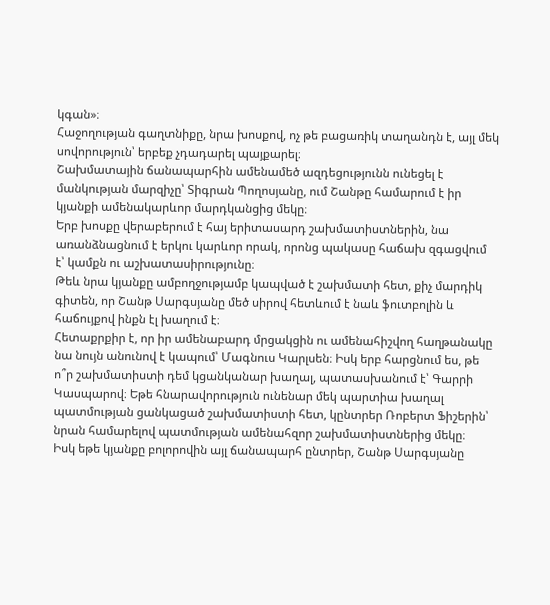կգան»։
Հաջողության գաղտնիքը, նրա խոսքով, ոչ թե բացառիկ տաղանդն է, այլ մեկ սովորություն՝ երբեք չդադարել պայքարել։
Շախմատային ճանապարհին ամենամեծ ազդեցությունն ունեցել է մանկության մարզիչը՝ Տիգրան Պողոսյանը, ում Շանթը համարում է իր կյանքի ամենակարևոր մարդկանցից մեկը։
Երբ խոսքը վերաբերում է հայ երիտասարդ շախմատիստներին, նա առանձնացնում է երկու կարևոր որակ, որոնց պակասը հաճախ զգացվում է՝ կամքն ու աշխատասիրությունը։
Թեև նրա կյանքը ամբողջությամբ կապված է շախմատի հետ, քիչ մարդիկ գիտեն, որ Շանթ Սարգսյանը մեծ սիրով հետևում է նաև ֆուտբոլին և հաճույքով ինքն էլ խաղում է։
Հետաքրքիր է, որ իր ամենաբարդ մրցակցին ու ամենահիշվող հաղթանակը նա նույն անունով է կապում՝ Մագնուս Կարլսեն։ Իսկ երբ հարցնում ես, թե ո՞ր շախմատիստի դեմ կցանկանար խաղալ, պատասխանում է՝ Գարրի Կասպարով։ Եթե հնարավորություն ունենար մեկ պարտիա խաղալ պատմության ցանկացած շախմատիստի հետ, կընտրեր Ռոբերտ Ֆիշերին՝ նրան համարելով պատմության ամենահզոր շախմատիստներից մեկը։
Իսկ եթե կյանքը բոլորովին այլ ճանապարհ ընտրեր, Շանթ Սարգսյանը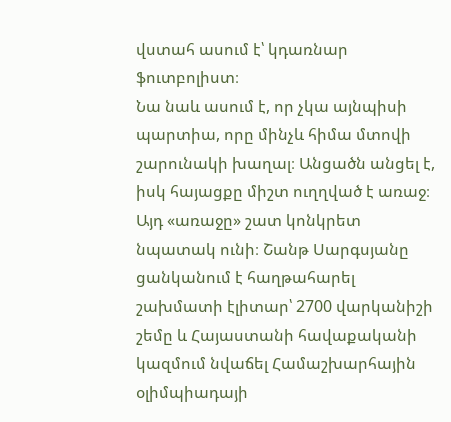վստահ ասում է՝ կդառնար ֆուտբոլիստ։
Նա նաև ասում է, որ չկա այնպիսի պարտիա, որը մինչև հիմա մտովի շարունակի խաղալ։ Անցածն անցել է, իսկ հայացքը միշտ ուղղված է առաջ։
Այդ «առաջը» շատ կոնկրետ նպատակ ունի։ Շանթ Սարգսյանը ցանկանում է հաղթահարել շախմատի էլիտար՝ 2700 վարկանիշի շեմը և Հայաստանի հավաքականի կազմում նվաճել Համաշխարհային օլիմպիադայի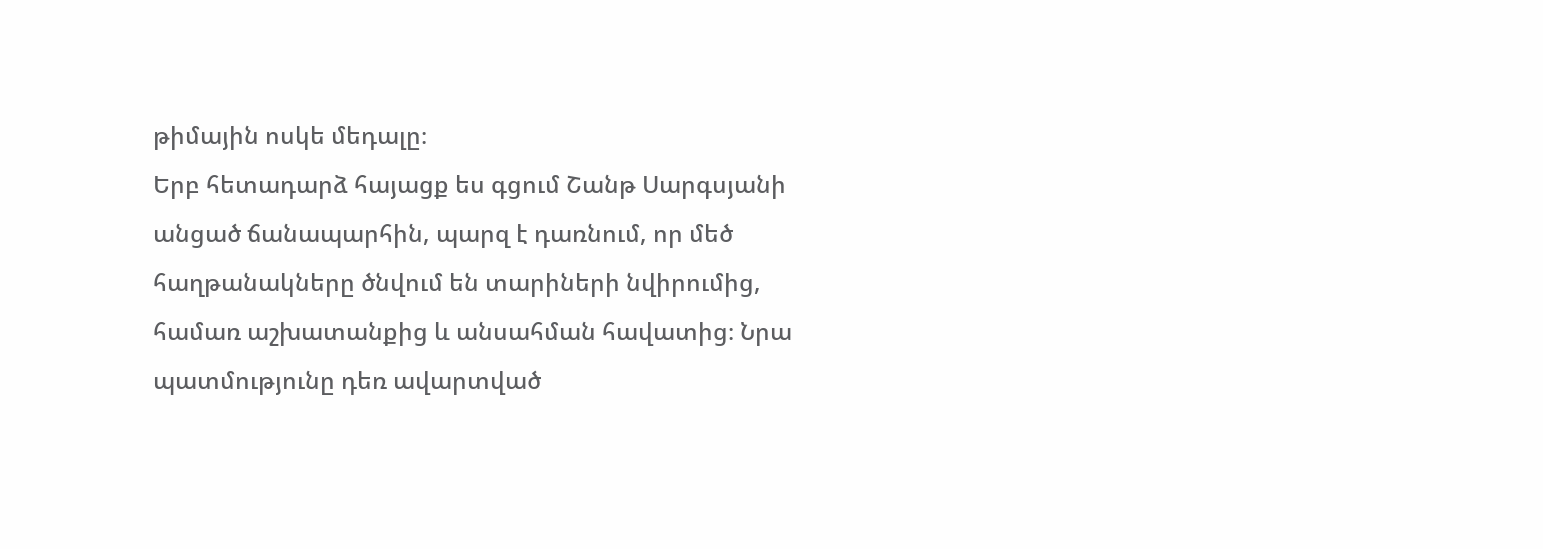թիմային ոսկե մեդալը։
Երբ հետադարձ հայացք ես գցում Շանթ Սարգսյանի անցած ճանապարհին, պարզ է դառնում, որ մեծ հաղթանակները ծնվում են տարիների նվիրումից, համառ աշխատանքից և անսահման հավատից։ Նրա պատմությունը դեռ ավարտված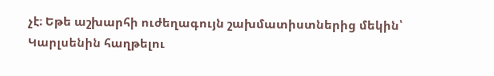չէ։ Եթե աշխարհի ուժեղագույն շախմատիստներից մեկին՝ Կարլսենին հաղթելու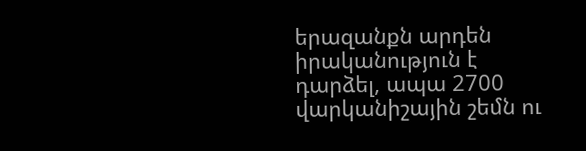երազանքն արդեն իրականություն է դարձել, ապա 2700 վարկանիշային շեմն ու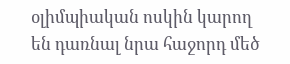օլիմպիական ոսկին կարող են դառնալ նրա հաջորդ մեծ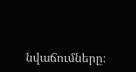նվաճումները։